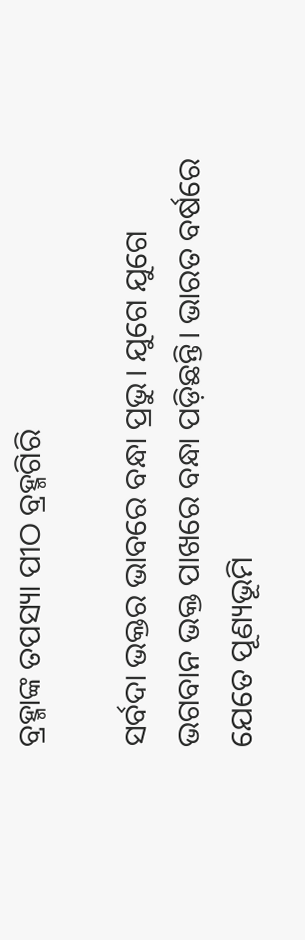ବ୍ରହ୍ମାଙ୍କ ତପସ୍ୟା ପୀଠ ବ୍ରହ୍ମଗିରି

ସର୍ବଦା ଭକ୍ତର ଭାବରେ ବନ୍ଧା ପ୍ରଭୁ। ଯୁଗେ ଯୁଗେ ଭଗବାନ ଭକ୍ତ ପାଖରେ ବନ୍ଧା ପଡ଼ିଛନ୍ତି। ଭାରତ ବର୍ଷରେ ଯେତେ ପୂଣ୍ୟଭୂମି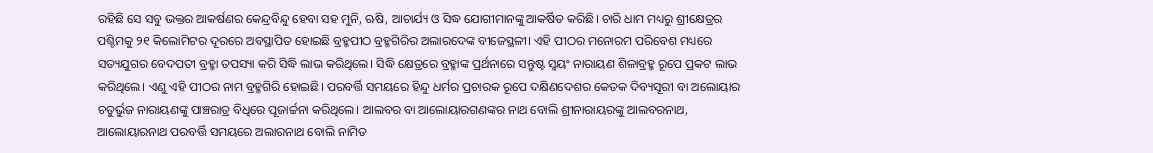ରହିଛି ସେ ସବୁ ଭକ୍ତର ଆକର୍ଷଣର କେନ୍ଦ୍ରବିନ୍ଦୁ ହେବା ସହ ମୁନି, ଋଷି, ଆଚାର୍ଯ୍ୟ ଓ ସିଦ୍ଧ ଯୋଗୀମାନଙ୍କୁ ଆକର୍ଷିତ କରିଛି। ଚାରି ଧାମ ମଧ୍ୟରୁ ଶ୍ରୀକ୍ଷେତ୍ରର ପଶ୍ଚିମକୁ ୨୧ କିଲୋମିଟର ଦୂରରେ ଅବସ୍ଥାପିତ ହୋଇଛି ବ୍ରହ୍ମପୀଠ ବ୍ରହ୍ମଗିରିର ଅଲାରଦେଙ୍କ ବୀଜେସ୍ଥଳୀ। ଏହି ପୀଠର ମନୋରମ ପରିବେଶ ମଧ୍ୟରେ ସତ୍ୟଯୁଗର ବେଦପତୀ ବ୍ରହ୍ମା ତପସ୍ୟା କରି ସିଦ୍ଧି ଲାଭ କରିଥିଲେ। ସିଦ୍ଧି କ୍ଷେତ୍ରରେ ବ୍ରହ୍ମାଙ୍କ ପ୍ରର୍ଥନାରେ ସନ୍ତୁଷ୍ଟ ସ୍ବୟଂ ନାରାୟଣ ଶିଳାବ୍ରହ୍ମ ରୂପେ ପ୍ରକଟ ଲାଭ କରିଥିଲେ। ଏଣୁ ଏହି ପୀଠର ନାମ ବ୍ରହ୍ମଗିରି ହୋଇଛି। ପରବର୍ତ୍ତି ସମୟରେ ହିନ୍ଦୁ ଧର୍ମର ପ୍ରଚାରକ ରୂପେ ଦକ୍ଷିଣଦେଶର କେତକ ଦିବ୍ୟସୂରୀ ବା ଅଲୋୟାର ଚତୁର୍ଭୁଜ ନାରାୟଣଙ୍କୁ ପାଞ୍ଚରାତ୍ର ବିଧିରେ ପୂଜାର୍ଚ୍ଚନା କରିଥିଲେ। ଆଲବର ବା ଆଲୋୟାରଗଣଙ୍କର ନାଥ ବୋଲି ଶ୍ରୀନାରାୟରଙ୍କୁ ଆଲବରନାଥ, ଆଲୋୟାରନାଥ ପରବର୍ତ୍ତି ସମୟରେ ଅଲାରନାଥ ବୋଲି ନାମିତ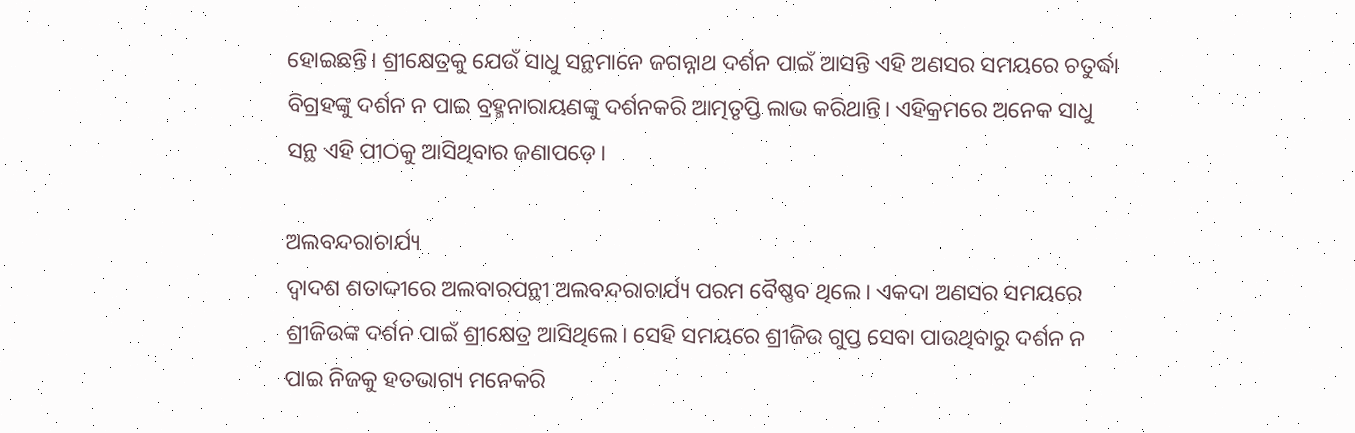ହୋଇଛନ୍ତି। ଶ୍ରୀକ୍ଷେତ୍ରକୁ ଯେଉଁ ସାଧୁ ସନ୍ଥମାନେ ଜଗନ୍ନାଥ ଦର୍ଶନ ପାଇଁ ଆସନ୍ତି ଏହି ଅଣସର ସମୟରେ ଚତୁର୍ଦ୍ଧା ବିଗ୍ରହଙ୍କୁ ଦର୍ଶନ ନ ପାଇ ବ୍ରହ୍ମନାରାୟଣଙ୍କୁ ଦର୍ଶନକରି ଆତ୍ମତୃପ୍ତି ଲାଭ କରିଥାନ୍ତି। ଏହିକ୍ରମରେ ଅନେକ ସାଧୁ ସନ୍ଥ ଏହି ପୀଠକୁ ଆସିଥିବାର ଜଣାପଡ଼େ।

ଅଲବନ୍ଦରାଚାର୍ଯ୍ୟ
ଦ୍ୱାଦଶ ଶତାଦ୍ଦୀରେ ଅଲବାରପନ୍ଥୀ ଅଲବନ୍ଦରାଚାର୍ଯ୍ୟ ପରମ ବୈଷ୍ଣବ ଥିଲେ। ଏକଦା ଅଣସର ସମୟରେ ଶ୍ରୀଜିଉଙ୍କ ଦର୍ଶନ ପାଇଁ ଶ୍ରୀକ୍ଷେତ୍ର ଆସିଥିଲେ। ସେହି ସମୟରେ ଶ୍ରୀଜିଉ ଗୁପ୍ତ ସେବା ପାଉଥିବାରୁ ଦର୍ଶନ ନ ପାଇ ନିଜକୁ ହତଭାଗ୍ୟ ମନେକରି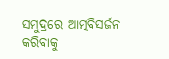ସମୁଦ୍ରରେ ଆତ୍ମବିସର୍ଜନ କରିବାକୁ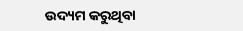ଉଦ୍ୟମ କରୁଥିବା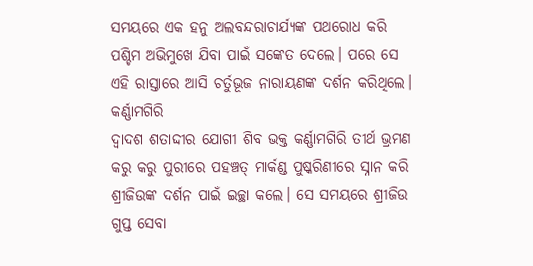ସମୟରେ ଏକ ହନୁ ଅଲବନ୍ଦରାଚାର୍ଯ୍ୟଙ୍କ ପଥରୋଧ କରି ପଶ୍ଚିମ ଅଭିମୁଖେ ଯିବା ପାଇଁ ସଙ୍କେତ ଦେଲେ। ପରେ ସେ ଏହି ରାସ୍ତାରେ ଆସି ଚର୍ତୁଭୂଜ ନାରାୟଣଙ୍କ ଦର୍ଶନ କରିଥିଲେ।
କର୍ଣ୍ଣାମଗିରି
ଦ୍ୱାଦଶ ଶତାଦ୍ଦୀର ଯୋଗୀ ଶିବ ଭକ୍ତ କର୍ଣ୍ଣାମଗିରି ତୀର୍ଥ ଭ୍ରମଣ କରୁ କରୁ ପୁରୀରେ ପହଞ୍ଚତ୍ ମାର୍କଣ୍ଡ ପୁଷ୍କରିଣୀରେ ସ୍ନାନ କରି ଶ୍ରୀଜିଉଙ୍କ ଦର୍ଶନ ପାଇଁ ଇଚ୍ଛା କଲେ। ସେ ସମୟରେ ଶ୍ରୀଜିଉ ଗୁପ୍ତ ସେବା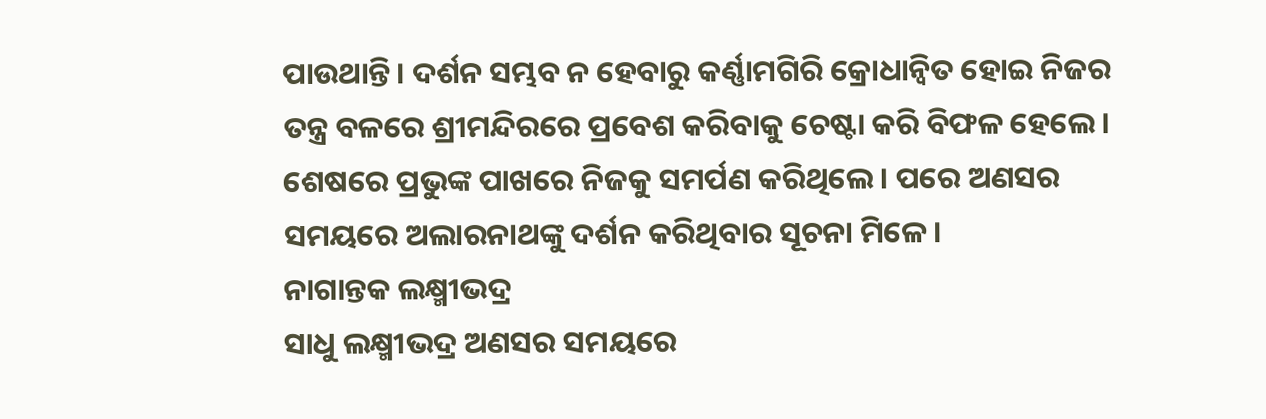ପାଉଥାନ୍ତି। ଦର୍ଶନ ସମ୍ଭବ ନ ହେବାରୁ କର୍ଣ୍ଣାମଗିରି କ୍ରୋଧାନ୍ବିତ ହୋଇ ନିଜର ତନ୍ତ୍ର ବଳରେ ଶ୍ରୀମନ୍ଦିରରେ ପ୍ରବେଶ କରିବାକୁ ଚେଷ୍ଟା କରି ବିଫଳ ହେଲେ। ଶେଷରେ ପ୍ରଭୁଙ୍କ ପାଖରେ ନିଜକୁ ସମର୍ପଣ କରିଥିଲେ। ପରେ ଅଣସର ସମୟରେ ଅଲାରନାଥଙ୍କୁ ଦର୍ଶନ କରିଥିବାର ସୂଚନା ମିଳେ।
ନାଗାନ୍ତକ ଲକ୍ଷ୍ମୀଭଦ୍ର
ସାଧୁ ଲକ୍ଷ୍ମୀଭଦ୍ର ଅଣସର ସମୟରେ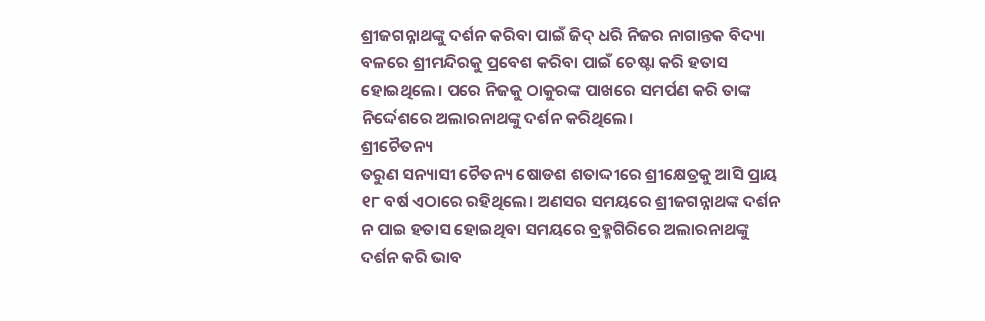ଶ୍ରୀଜଗନ୍ନାଥଙ୍କୁ ଦର୍ଶନ କରିବା ପାଇଁ ଜିଦ୍‌ ଧରି ନିଜର ନାଗାନ୍ତକ ବିଦ୍ୟା ବଳରେ ଶ୍ରୀମନ୍ଦିରକୁ ପ୍ରବେଶ କରିବା ପାଇଁ ଚେଷ୍ଟା କରି ହତାସ ହୋଇଥିଲେ। ପରେ ନିଜକୁ ଠାକୁରଙ୍କ ପାଖରେ ସମର୍ପଣ କରି ତାଙ୍କ ନିର୍ଦ୍ଦେଶରେ ଅଲାରନାଥଙ୍କୁ ଦର୍ଶନ କରିଥିଲେ।
ଶ୍ରୀଚୈତନ୍ୟ
ତରୁଣ ସନ୍ୟାସୀ ଚୈତନ୍ୟ ଷୋଡଶ ଶତାଦ୍ଦୀରେ ଶ୍ରୀକ୍ଷେତ୍ରକୁ ଆସି ପ୍ରାୟ ୧୮ ବର୍ଷ ଏଠାରେ ରହିଥିଲେ। ଅଣସର ସମୟରେ ଶ୍ରୀଜଗନ୍ନାଥଙ୍କ ଦର୍ଶନ ନ ପାଇ ହତାସ ହୋଇଥିବା ସମୟରେ ବ୍ରହ୍ମଗିରିରେ ଅଲାରନାଥଙ୍କୁ ଦର୍ଶନ କରି ଭାବ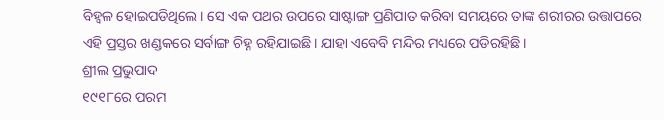ବିହ୍ବଳ ହୋଇପଡିଥିଲେ। ସେ ଏକ ପଥର ଉପରେ ସାଷ୍ଟାଙ୍ଗ ପ୍ରଣିପାତ କରିବା ସମୟରେ ତାଙ୍କ ଶରୀରର ଉତ୍ତାପରେ ଏହି ପ୍ରସ୍ତର ଖଣ୍ଡକରେ ସର୍ବାଙ୍ଗ ଚିହ୍ନ ରହିଯାଇଛି। ଯାହା ଏବେବି ମନ୍ଦିର ମଧ୍ୟରେ ପଡିରହିଛି।
ଶ୍ରୀଲ ପ୍ରଭୁପାଦ
୧୯୧୮ରେ ପରମ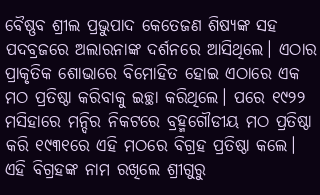ବୈଷ୍ଣବ ଶ୍ରୀଲ ପ୍ରଭୁପାଦ କେତେଜଣ ଶିଷ୍ୟଙ୍କ ସହ ପଦବ୍ରଜରେ ଅଲାରନାଙ୍କ ଦର୍ଶନରେ ଆସିଥିଲେ। ଏଠାର ପ୍ରାକୃତିକ ଶୋଭାରେ ବିମୋହିତ ହୋଇ ଏଠାରେ ଏକ ମଠ ପ୍ରତିଷ୍ଠା କରିବାକୁ ଇଚ୍ଛା କରିଥିଲେ। ପରେ ୧୯୨୨ ମସିହାରେ ମନ୍ଦିର ନିକଟରେ ବ୍ରହ୍ମଗୌଡୀୟ ମଠ ପ୍ରତିଷ୍ଠା କରି ୧୯୩୧ରେ ଏହି ମଠରେ ବିଗ୍ରହ ପ୍ରତିଷ୍ଠା କଲେ। ଏହି ବିଗ୍ରହଙ୍କ ନାମ ରଖିଲେ ଶ୍ରୀଗୁରୁ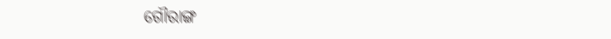ଗୌରାଙ୍ଗ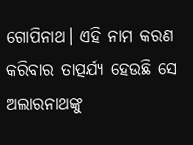ଗୋପିନାଥ। ଏହି ନାମ କରଣ କରିବାର ତାତ୍ପର୍ଯ୍ୟ ହେଉଛି ସେ ଅଲାରନାଥଙ୍କୁ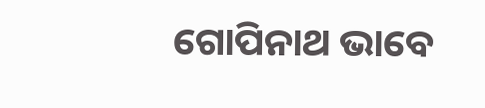ଗୋପିନାଥ ଭାବେ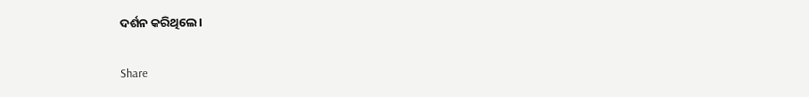ଦର୍ଶନ କରିଥିଲେ।

Share